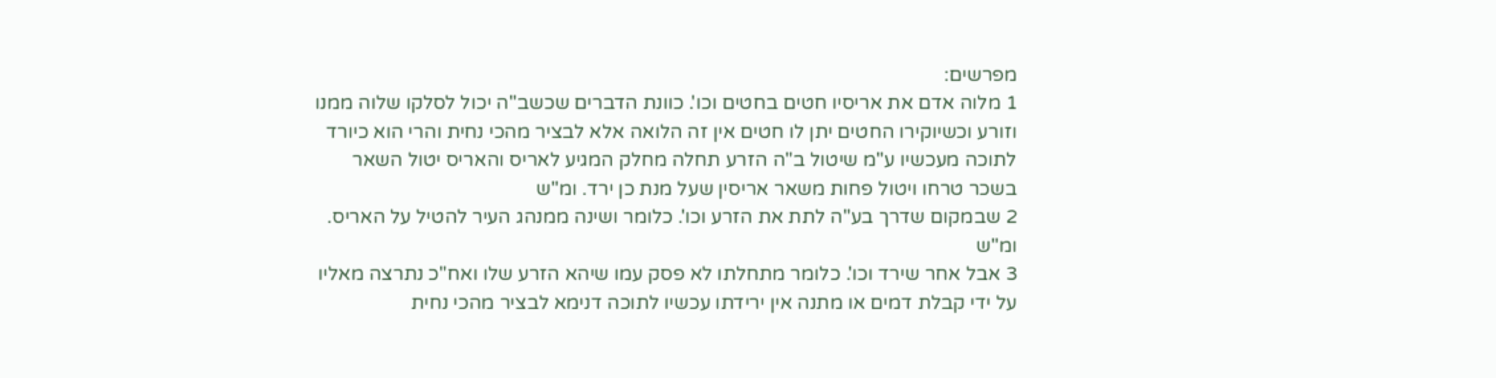מפרשים:
1 מלוה אדם את אריסיו חטים בחטים וכו'. כוונת הדברים שכשב"ה יכול לסלקו שלוה ממנו וזורע וכשיוקירו החטים יתן לו חטים אין זה הלואה אלא לבציר מהכי נחית והרי הוא כיורד לתוכה מעכשיו ע"מ שיטול ב"ה הזרע תחלה מחלק המגיע לאריס והאריס יטול השאר בשכר טרחו ויטול פחות משאר אריסין שעל מנת כן ירד. ומ"ש
2 שבמקום שדרך בע"ה לתת את הזרע וכו'. כלומר ושינה ממנהג העיר להטיל על האריס. ומ"ש
3 אבל אחר שירד וכו'. כלומר מתחלתו לא פסק עמו שיהא הזרע שלו ואח"כ נתרצה מאליו על ידי קבלת דמים או מתנה אין ירידתו עכשיו לתוכה דנימא לבציר מהכי נחית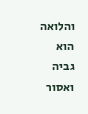והלואה הוא גביה ואסור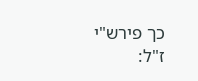כך פירש"י ז"ל: